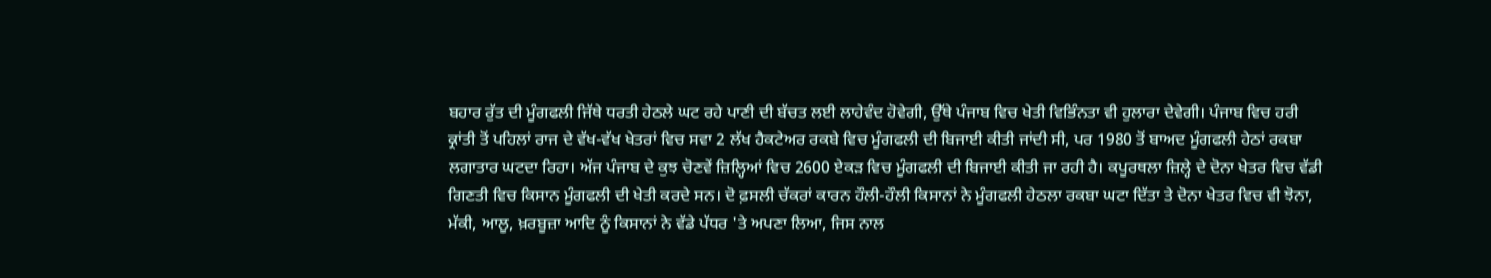ਬਹਾਰ ਰੁੱਤ ਦੀ ਮੂੰਗਫਲੀ ਜਿੱਥੇ ਧਰਤੀ ਹੇਠਲੇ ਘਟ ਰਹੇ ਪਾਣੀ ਦੀ ਬੱਚਤ ਲਈ ਲਾਹੇਵੰਦ ਹੋਵੇਗੀ, ਉੱਥੇ ਪੰਜਾਬ ਵਿਚ ਖੇਤੀ ਵਿਭਿੰਨਤਾ ਵੀ ਹੁਲਾਰਾ ਦੇਵੇਗੀ। ਪੰਜਾਬ ਵਿਚ ਹਰੀ ਕ੍ਰਾਂਤੀ ਤੋਂ ਪਹਿਲਾਂ ਰਾਜ ਦੇ ਵੱਖ-ਵੱਖ ਖੇਤਰਾਂ ਵਿਚ ਸਵਾ 2 ਲੱਖ ਹੈਕਟੇਅਰ ਰਕਬੇ ਵਿਚ ਮੂੰਗਫਲੀ ਦੀ ਬਿਜਾਈ ਕੀਤੀ ਜਾਂਦੀ ਸੀ, ਪਰ 1980 ਤੋਂ ਬਾਅਦ ਮੂੰਗਫਲੀ ਹੇਠਾਂ ਰਕਬਾ ਲਗਾਤਾਰ ਘਟਦਾ ਰਿਹਾ। ਅੱਜ ਪੰਜਾਬ ਦੇ ਕੁਝ ਚੋਣਵੇਂ ਜ਼ਿਲ੍ਹਿਆਂ ਵਿਚ 2600 ਏਕੜ ਵਿਚ ਮੂੰਗਫਲੀ ਦੀ ਬਿਜਾਈ ਕੀਤੀ ਜਾ ਰਹੀ ਹੈ। ਕਪੂਰਥਲਾ ਜ਼ਿਲ੍ਹੇ ਦੇ ਦੋਨਾ ਖੇਤਰ ਵਿਚ ਵੱਡੀ ਗਿਣਤੀ ਵਿਚ ਕਿਸਾਨ ਮੂੰਗਫਲੀ ਦੀ ਖੇਤੀ ਕਰਦੇ ਸਨ। ਦੋ ਫ਼ਸਲੀ ਚੱਕਰਾਂ ਕਾਰਨ ਹੌਲੀ-ਹੌਲੀ ਕਿਸਾਨਾਂ ਨੇ ਮੂੰਗਫਲੀ ਹੇਠਲਾ ਰਕਬਾ ਘਟਾ ਦਿੱਤਾ ਤੇ ਦੋਨਾ ਖੇਤਰ ਵਿਚ ਵੀ ਝੋਨਾ, ਮੱਕੀ, ਆਲੂ, ਖ਼ਰਬੂਜ਼ਾ ਆਦਿ ਨੂੰ ਕਿਸਾਨਾਂ ਨੇ ਵੱਡੇ ਪੱਧਰ 'ਤੇ ਅਪਣਾ ਲਿਆ, ਜਿਸ ਨਾਲ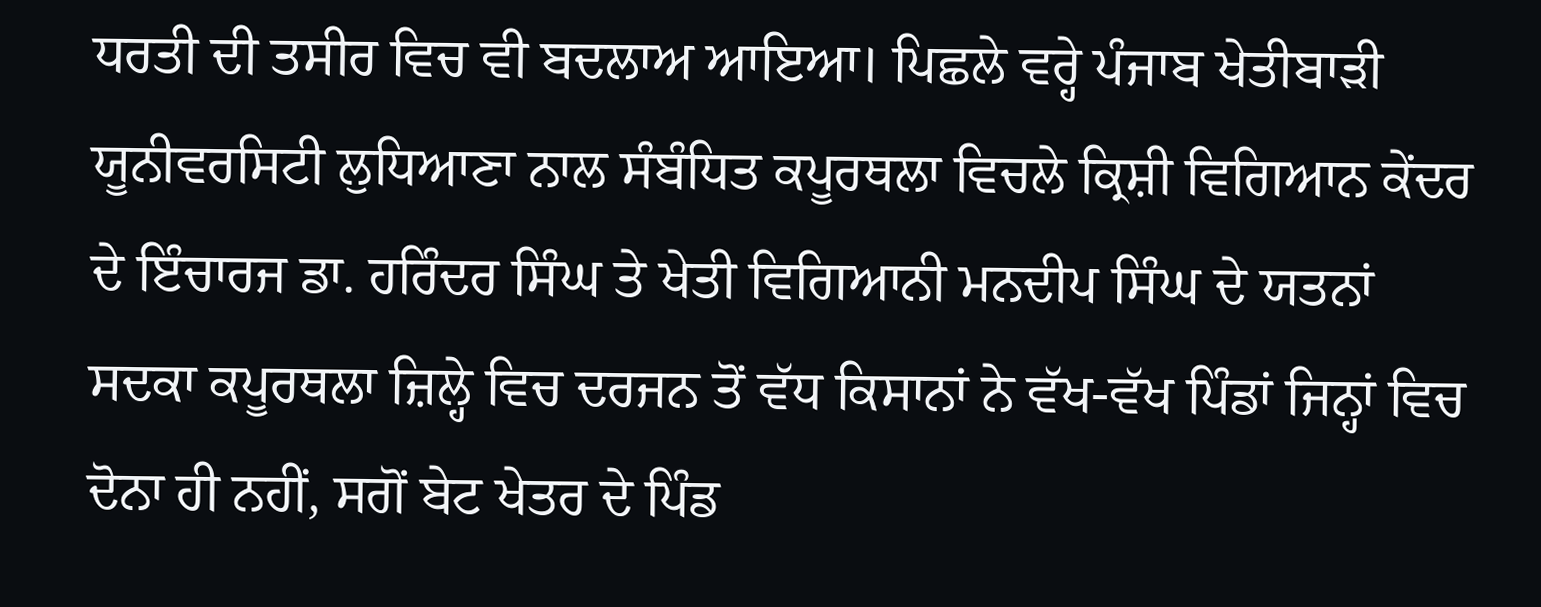ਧਰਤੀ ਦੀ ਤਸੀਰ ਵਿਚ ਵੀ ਬਦਲਾਅ ਆਇਆ। ਪਿਛਲੇ ਵਰ੍ਹੇ ਪੰਜਾਬ ਖੇਤੀਬਾੜੀ ਯੂਨੀਵਰਸਿਟੀ ਲੁਧਿਆਣਾ ਨਾਲ ਸੰਬੰਧਿਤ ਕਪੂਰਥਲਾ ਵਿਚਲੇ ਕ੍ਰਿਸ਼ੀ ਵਿਗਿਆਨ ਕੇਂਦਰ ਦੇ ਇੰਚਾਰਜ ਡਾ. ਹਰਿੰਦਰ ਸਿੰਘ ਤੇ ਖੇਤੀ ਵਿਗਿਆਨੀ ਮਨਦੀਪ ਸਿੰਘ ਦੇ ਯਤਨਾਂ ਸਦਕਾ ਕਪੂਰਥਲਾ ਜ਼ਿਲ੍ਹੇ ਵਿਚ ਦਰਜਨ ਤੋਂ ਵੱਧ ਕਿਸਾਨਾਂ ਨੇ ਵੱਖ-ਵੱਖ ਪਿੰਡਾਂ ਜਿਨ੍ਹਾਂ ਵਿਚ ਦੋਨਾ ਹੀ ਨਹੀਂ, ਸਗੋਂ ਬੇਟ ਖੇਤਰ ਦੇ ਪਿੰਡ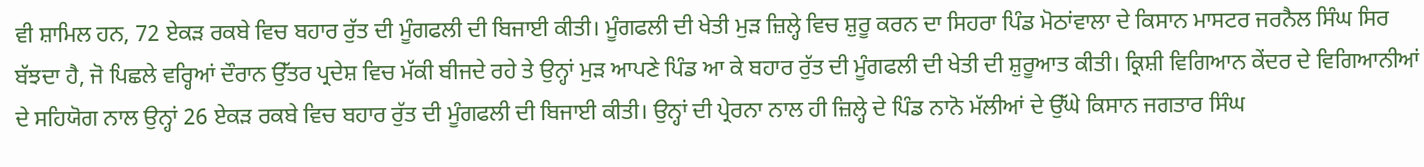ਵੀ ਸ਼ਾਮਿਲ ਹਨ, 72 ਏਕੜ ਰਕਬੇ ਵਿਚ ਬਹਾਰ ਰੁੱਤ ਦੀ ਮੂੰਗਫਲੀ ਦੀ ਬਿਜਾਈ ਕੀਤੀ। ਮੂੰਗਫਲੀ ਦੀ ਖੇਤੀ ਮੁੜ ਜ਼ਿਲ੍ਹੇ ਵਿਚ ਸ਼ੁਰੂ ਕਰਨ ਦਾ ਸਿਹਰਾ ਪਿੰਡ ਮੋਠਾਂਵਾਲਾ ਦੇ ਕਿਸਾਨ ਮਾਸਟਰ ਜਰਨੈਲ ਸਿੰਘ ਸਿਰ ਬੱਝਦਾ ਹੈ, ਜੋ ਪਿਛਲੇ ਵਰ੍ਹਿਆਂ ਦੌਰਾਨ ਉੱਤਰ ਪ੍ਰਦੇਸ਼ ਵਿਚ ਮੱਕੀ ਬੀਜਦੇ ਰਹੇ ਤੇ ਉਨ੍ਹਾਂ ਮੁੜ ਆਪਣੇ ਪਿੰਡ ਆ ਕੇ ਬਹਾਰ ਰੁੱਤ ਦੀ ਮੂੰਗਫਲੀ ਦੀ ਖੇਤੀ ਦੀ ਸ਼ੁਰੂਆਤ ਕੀਤੀ। ਕ੍ਰਿਸ਼ੀ ਵਿਗਿਆਨ ਕੇਂਦਰ ਦੇ ਵਿਗਿਆਨੀਆਂ ਦੇ ਸਹਿਯੋਗ ਨਾਲ ਉਨ੍ਹਾਂ 26 ਏਕੜ ਰਕਬੇ ਵਿਚ ਬਹਾਰ ਰੁੱਤ ਦੀ ਮੂੰਗਫਲੀ ਦੀ ਬਿਜਾਈ ਕੀਤੀ। ਉਨ੍ਹਾਂ ਦੀ ਪ੍ਰੇਰਨਾ ਨਾਲ ਹੀ ਜ਼ਿਲ੍ਹੇ ਦੇ ਪਿੰਡ ਨਾਨੋ ਮੱਲੀਆਂ ਦੇ ਉੱਘੇ ਕਿਸਾਨ ਜਗਤਾਰ ਸਿੰਘ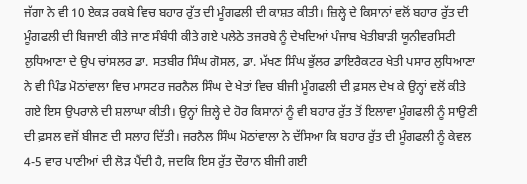ਜੱਗਾ ਨੇ ਵੀ 10 ਏਕੜ ਰਕਬੇ ਵਿਚ ਬਹਾਰ ਰੁੱਤ ਦੀ ਮੂੰਗਫਲੀ ਦੀ ਕਾਸ਼ਤ ਕੀਤੀ। ਜ਼ਿਲ੍ਹੇ ਦੇ ਕਿਸਾਨਾਂ ਵਲੋਂ ਬਹਾਰ ਰੁੱਤ ਦੀ ਮੂੰਗਫਲੀ ਦੀ ਬਿਜਾਈ ਕੀਤੇ ਜਾਣ ਸੰਬੰਧੀ ਕੀਤੇ ਗਏ ਪਲੇਠੇ ਤਜਰਬੇ ਨੂੰ ਦੇਖਦਿਆਂ ਪੰਜਾਬ ਖੇਤੀਬਾੜੀ ਯੂਨੀਵਰਸਿਟੀ ਲੁਧਿਆਣਾ ਦੇ ਉਪ ਚਾਂਸਲਰ ਡਾ. ਸਤਬੀਰ ਸਿੰਘ ਗੋਸਲ, ਡਾ. ਮੱਖਣ ਸਿੰਘ ਭੁੱਲਰ ਡਾਇਰੈਕਟਰ ਖੇਤੀ ਪਸਾਰ ਲੁਧਿਆਣਾ ਨੇ ਵੀ ਪਿੰਡ ਮੋਠਾਂਵਾਲਾ ਵਿਚ ਮਾਸਟਰ ਜਰਨੈਲ ਸਿੰਘ ਦੇ ਖੇਤਾਂ ਵਿਚ ਬੀਜੀ ਮੂੰਗਫਲੀ ਦੀ ਫ਼ਸਲ ਦੇਖ ਕੇ ਉਨ੍ਹਾਂ ਵਲੋਂ ਕੀਤੇ ਗਏ ਇਸ ਉਪਰਾਲੇ ਦੀ ਸ਼ਲਾਘਾ ਕੀਤੀ। ਉਨ੍ਹਾਂ ਜ਼ਿਲ੍ਹੇ ਦੇ ਹੋਰ ਕਿਸਾਨਾਂ ਨੂੰ ਵੀ ਬਹਾਰ ਰੁੱਤ ਤੋਂ ਇਲਾਵਾ ਮੂੰਗਫਲੀ ਨੂੰ ਸਾਉਣੀ ਦੀ ਫ਼ਸਲ ਵਜੋਂ ਬੀਜਣ ਦੀ ਸਲਾਹ ਦਿੱਤੀ। ਜਰਨੈਲ ਸਿੰਘ ਮੋਠਾਂਵਾਲਾ ਨੇ ਦੱਸਿਆ ਕਿ ਬਹਾਰ ਰੁੱਤ ਦੀ ਮੂੰਗਫਲੀ ਨੂੰ ਕੇਵਲ 4-5 ਵਾਰ ਪਾਣੀਆਂ ਦੀ ਲੋੜ ਪੈਂਦੀ ਹੈ, ਜਦਕਿ ਇਸ ਰੁੱਤ ਦੌਰਾਨ ਬੀਜੀ ਗਈ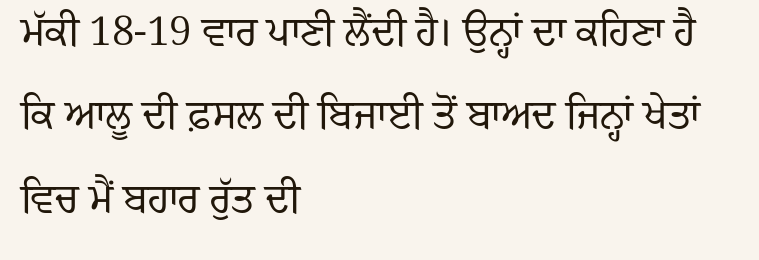ਮੱਕੀ 18-19 ਵਾਰ ਪਾਣੀ ਲੈਂਦੀ ਹੈ। ਉਨ੍ਹਾਂ ਦਾ ਕਹਿਣਾ ਹੈ ਕਿ ਆਲੂ ਦੀ ਫ਼ਸਲ ਦੀ ਬਿਜਾਈ ਤੋਂ ਬਾਅਦ ਜਿਨ੍ਹਾਂ ਖੇਤਾਂ ਵਿਚ ਮੈਂ ਬਹਾਰ ਰੁੱਤ ਦੀ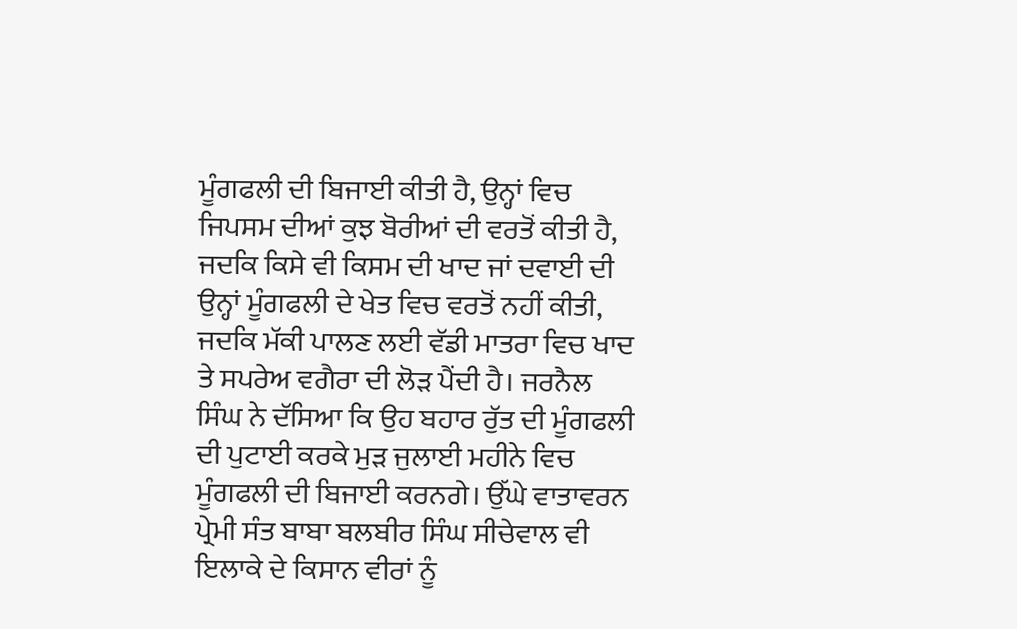ਮੂੰਗਫਲੀ ਦੀ ਬਿਜਾਈ ਕੀਤੀ ਹੈ, ਉਨ੍ਹਾਂ ਵਿਚ ਜਿਪਸਮ ਦੀਆਂ ਕੁਝ ਬੋਰੀਆਂ ਦੀ ਵਰਤੋਂ ਕੀਤੀ ਹੈ, ਜਦਕਿ ਕਿਸੇ ਵੀ ਕਿਸਮ ਦੀ ਖਾਦ ਜਾਂ ਦਵਾਈ ਦੀ ਉਨ੍ਹਾਂ ਮੂੰਗਫਲੀ ਦੇ ਖੇਤ ਵਿਚ ਵਰਤੋਂ ਨਹੀਂ ਕੀਤੀ, ਜਦਕਿ ਮੱਕੀ ਪਾਲਣ ਲਈ ਵੱਡੀ ਮਾਤਰਾ ਵਿਚ ਖਾਦ ਤੇ ਸਪਰੇਅ ਵਗੈਰਾ ਦੀ ਲੋੜ ਪੈਂਦੀ ਹੈ। ਜਰਨੈਲ ਸਿੰਘ ਨੇ ਦੱਸਿਆ ਕਿ ਉਹ ਬਹਾਰ ਰੁੱਤ ਦੀ ਮੂੰਗਫਲੀ ਦੀ ਪੁਟਾਈ ਕਰਕੇ ਮੁੜ ਜੁਲਾਈ ਮਹੀਨੇ ਵਿਚ ਮੂੰਗਫਲੀ ਦੀ ਬਿਜਾਈ ਕਰਨਗੇ। ਉੱਘੇ ਵਾਤਾਵਰਨ ਪ੍ਰੇਮੀ ਸੰਤ ਬਾਬਾ ਬਲਬੀਰ ਸਿੰਘ ਸੀਚੇਵਾਲ ਵੀ ਇਲਾਕੇ ਦੇ ਕਿਸਾਨ ਵੀਰਾਂ ਨੂੰ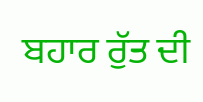ਬਹਾਰ ਰੁੱਤ ਦੀ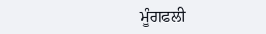ਮੂੰਗਫਲੀ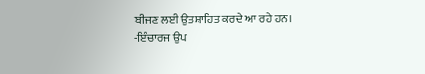ਬੀਜਣ ਲਈ ਉਤਸ਼ਾਹਿਤ ਕਰਦੇ ਆ ਰਹੇ ਹਨ।
-ਇੰਚਾਰਜ ਉਪ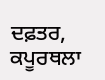ਦਫ਼ਤਰ, ਕਪੂਰਥਲਾ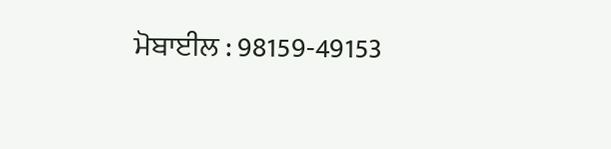ਮੋਬਾਈਲ : 98159-49153